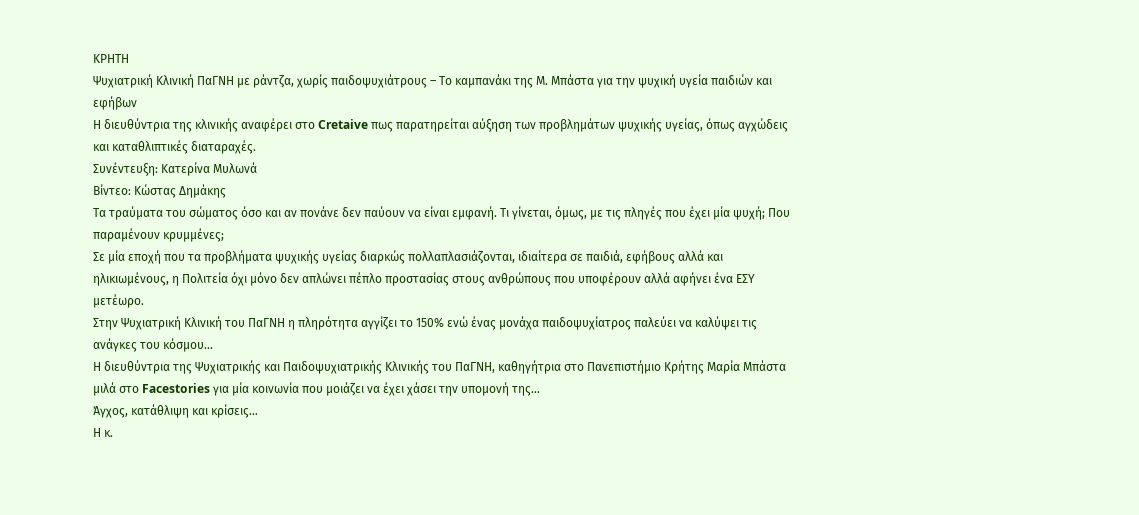ΚΡΗΤΗ
Ψυχιατρική Κλινική ΠαΓΝΗ με ράντζα, χωρίς παιδοψυχιάτρους – Το καμπανάκι της Μ. Μπάστα για την ψυχική υγεία παιδιών και εφήβων
Η διευθύντρια της κλινικής αναφέρει στο Cretaive πως παρατηρείται αύξηση των προβλημάτων ψυχικής υγείας, όπως αγχώδεις και καταθλιπτικές διαταραχές.
Συνέντευξη: Κατερίνα Μυλωνά
Βίντεο: Κώστας Δημάκης
Τα τραύματα του σώματος όσο και αν πονάνε δεν παύουν να είναι εμφανή. Τι γίνεται, όμως, με τις πληγές που έχει μία ψυχή; Που παραμένουν κρυμμένες;
Σε μία εποχή που τα προβλήματα ψυχικής υγείας διαρκώς πολλαπλασιάζονται, ιδιαίτερα σε παιδιά, εφήβους αλλά και ηλικιωμένους, η Πολιτεία όχι μόνο δεν απλώνει πέπλο προστασίας στους ανθρώπους που υποφέρουν αλλά αφήνει ένα ΕΣΥ μετέωρο.
Στην Ψυχιατρική Κλινική του ΠαΓΝΗ η πληρότητα αγγίζει το 150% ενώ ένας μονάχα παιδοψυχίατρος παλεύει να καλύψει τις ανάγκες του κόσμου…
Η διευθύντρια της Ψυχιατρικής και Παιδοψυχιατρικής Κλινικής του ΠαΓΝΗ, καθηγήτρια στο Πανεπιστήμιο Κρήτης Μαρία Μπάστα μιλά στο Facestories για μία κοινωνία που μοιάζει να έχει χάσει την υπομονή της…
Άγχος, κατάθλιψη και κρίσεις…
Η κ.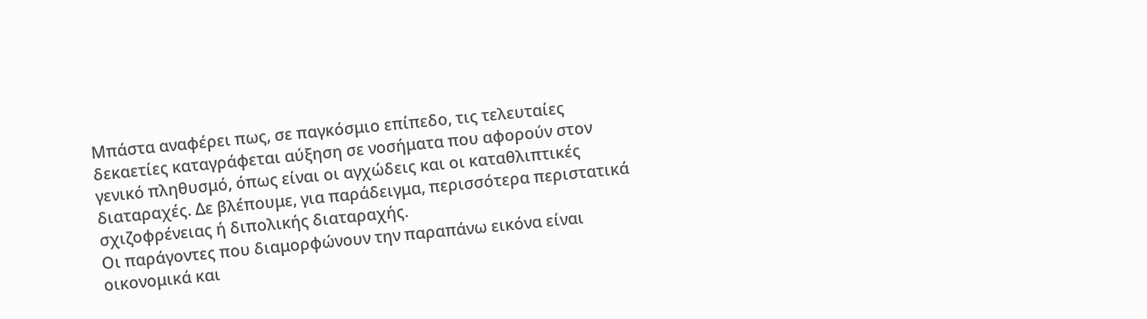Μπάστα αναφέρει πως, σε παγκόσμιο επίπεδο, τις τελευταίες δεκαετίες καταγράφεται αύξηση σε νοσήματα που αφορούν στον γενικό πληθυσμό, όπως είναι οι αγχώδεις και οι καταθλιπτικές διαταραχές. Δε βλέπουμε, για παράδειγμα, περισσότερα περιστατικά σχιζοφρένειας ή διπολικής διαταραχής.
Οι παράγοντες που διαμορφώνουν την παραπάνω εικόνα είναι οικονομικά και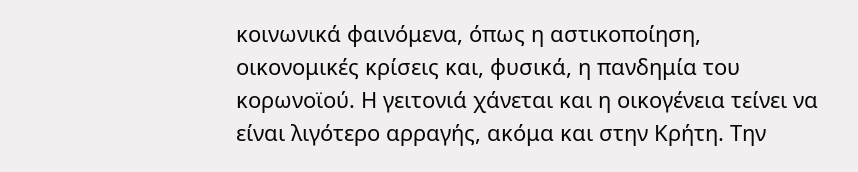κοινωνικά φαινόμενα, όπως η αστικοποίηση, οικονομικές κρίσεις και, φυσικά, η πανδημία του κορωνοϊού. Η γειτονιά χάνεται και η οικογένεια τείνει να είναι λιγότερο αρραγής, ακόμα και στην Κρήτη. Την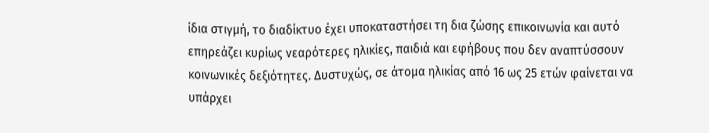ίδια στιγμή, το διαδίκτυο έχει υποκαταστήσει τη δια ζώσης επικοινωνία και αυτό επηρεάζει κυρίως νεαρότερες ηλικίες, παιδιά και εφήβους που δεν αναπτύσσουν κοινωνικές δεξιότητες. Δυστυχώς, σε άτομα ηλικίας από 16 ως 25 ετών φαίνεται να υπάρχει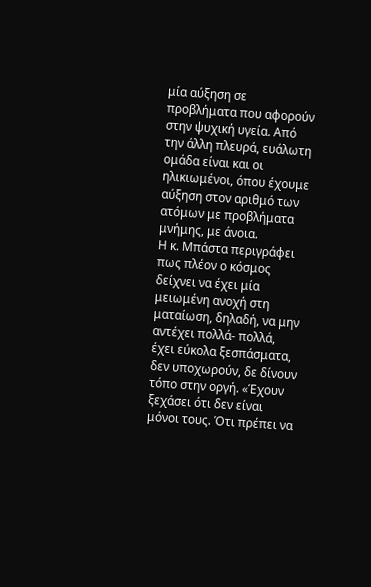μία αύξηση σε προβλήματα που αφορούν στην ψυχική υγεία. Από την άλλη πλευρά, ευάλωτη ομάδα είναι και οι ηλικιωμένοι, όπου έχουμε αύξηση στον αριθμό των ατόμων με προβλήματα μνήμης, με άνοια.
Η κ. Μπάστα περιγράφει πως πλέον ο κόσμος δείχνει να έχει μία μειωμένη ανοχή στη ματαίωση, δηλαδή, να μην αντέχει πολλά- πολλά, έχει εύκολα ξεσπάσματα, δεν υποχωρούν, δε δίνουν τόπο στην οργή. «Έχουν ξεχάσει ότι δεν είναι μόνοι τους. Ότι πρέπει να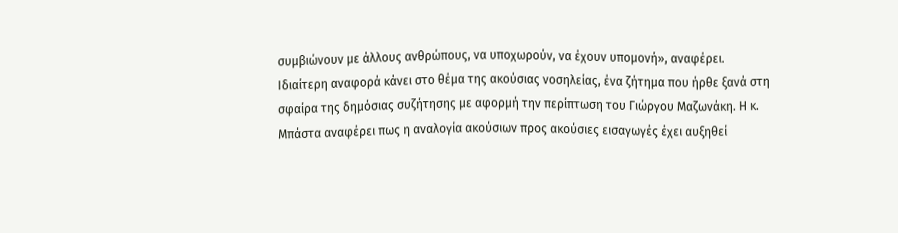συμβιώνουν με άλλους ανθρώπους, να υποχωρούν, να έχουν υπομονή», αναφέρει.
Ιδιαίτερη αναφορά κάνει στο θέμα της ακούσιας νοσηλείας, ένα ζήτημα που ήρθε ξανά στη σφαίρα της δημόσιας συζήτησης με αφορμή την περίπτωση του Γιώργου Μαζωνάκη. Η κ. Μπάστα αναφέρει πως η αναλογία ακούσιων προς ακούσιες εισαγωγές έχει αυξηθεί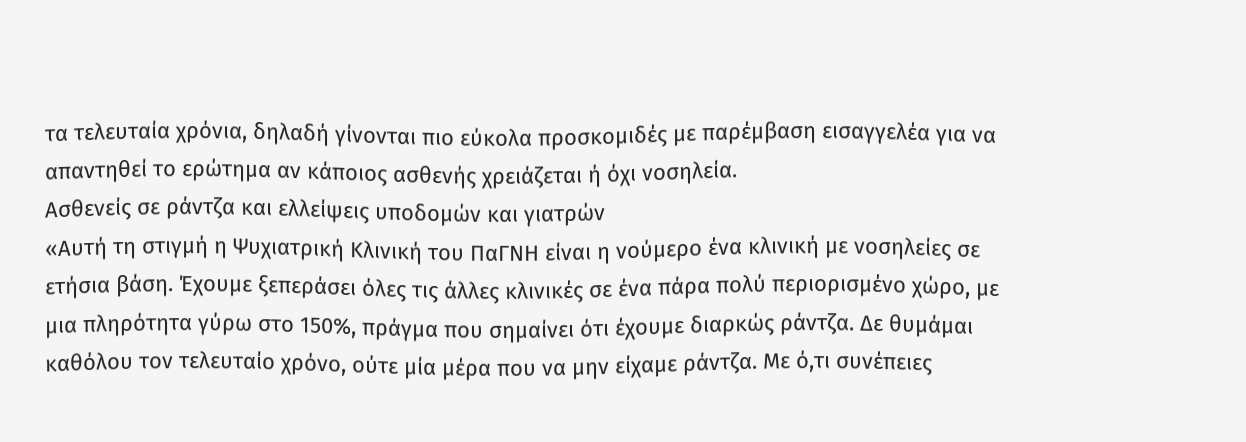τα τελευταία χρόνια, δηλαδή γίνονται πιο εύκολα προσκομιδές με παρέμβαση εισαγγελέα για να απαντηθεί το ερώτημα αν κάποιος ασθενής χρειάζεται ή όχι νοσηλεία.
Ασθενείς σε ράντζα και ελλείψεις υποδομών και γιατρών
«Αυτή τη στιγμή η Ψυχιατρική Κλινική του ΠαΓΝΗ είναι η νούμερο ένα κλινική με νοσηλείες σε ετήσια βάση. Έχουμε ξεπεράσει όλες τις άλλες κλινικές σε ένα πάρα πολύ περιορισμένο χώρο, με μια πληρότητα γύρω στο 150%, πράγμα που σημαίνει ότι έχουμε διαρκώς ράντζα. Δε θυμάμαι καθόλου τον τελευταίο χρόνο, ούτε μία μέρα που να μην είχαμε ράντζα. Με ό,τι συνέπειες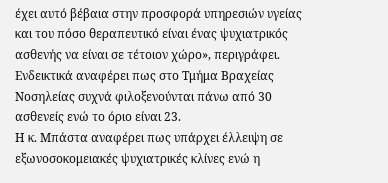έχει αυτό βέβαια στην προσφορά υπηρεσιών υγείας και του πόσο θεραπευτικό είναι ένας ψυχιατρικός ασθενής να είναι σε τέτοιον χώρο», περιγράφει. Ενδεικτικά αναφέρει πως στο Τμήμα Βραχείας Νοσηλείας συχνά φιλοξενούνται πάνω από 30 ασθενείς ενώ το όριο είναι 23.
Η κ. Μπάστα αναφέρει πως υπάρχει έλλειψη σε εξωνοσοκομειακές ψυχιατρικές κλίνες ενώ η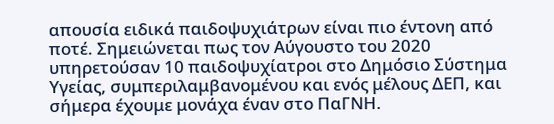απουσία ειδικά παιδοψυχιάτρων είναι πιο έντονη από ποτέ. Σημειώνεται πως τον Αύγουστο του 2020 υπηρετούσαν 10 παιδοψυχίατροι στο Δημόσιο Σύστημα Υγείας, συμπεριλαμβανομένου και ενός μέλους ΔΕΠ, και σήμερα έχουμε μονάχα έναν στο ΠαΓΝΗ.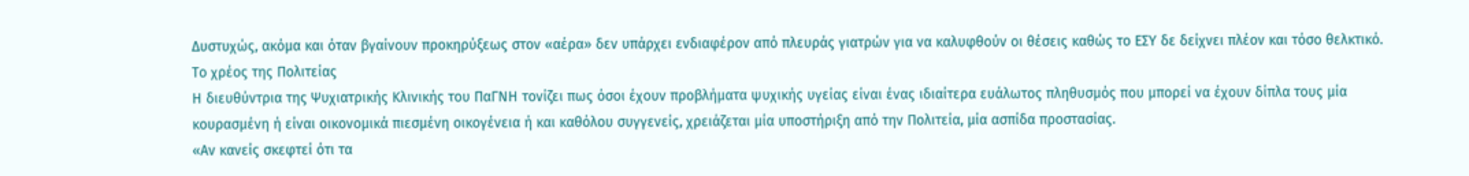Δυστυχώς, ακόμα και όταν βγαίνουν προκηρύξεως στον «αέρα» δεν υπάρχει ενδιαφέρον από πλευράς γιατρών για να καλυφθούν οι θέσεις καθώς το ΕΣΥ δε δείχνει πλέον και τόσο θελκτικό.
Το χρέος της Πολιτείας
Η διευθύντρια της Ψυχιατρικής Κλινικής του ΠαΓΝΗ τονίζει πως όσοι έχουν προβλήματα ψυχικής υγείας είναι ένας ιδιαίτερα ευάλωτος πληθυσμός που μπορεί να έχουν δίπλα τους μία κουρασμένη ή είναι οικονομικά πιεσμένη οικογένεια ή και καθόλου συγγενείς, χρειάζεται μία υποστήριξη από την Πολιτεία, μία ασπίδα προστασίας.
«Αν κανείς σκεφτεί ότι τα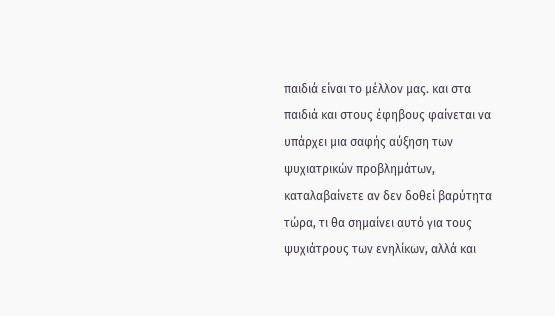παιδιά είναι το μέλλον μας. και στα παιδιά και στους έφηβους φαίνεται να υπάρχει μια σαφής αύξηση των ψυχιατρικών προβλημάτων, καταλαβαίνετε αν δεν δοθεί βαρύτητα τώρα, τι θα σημαίνει αυτό για τους ψυχιάτρους των ενηλίκων, αλλά και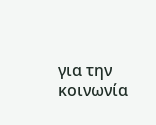για την κοινωνία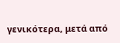γενικότερα, μετά από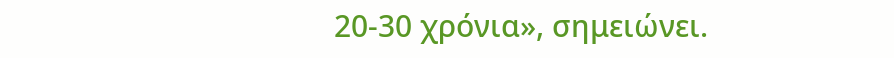20-30 χρόνια», σημειώνει.